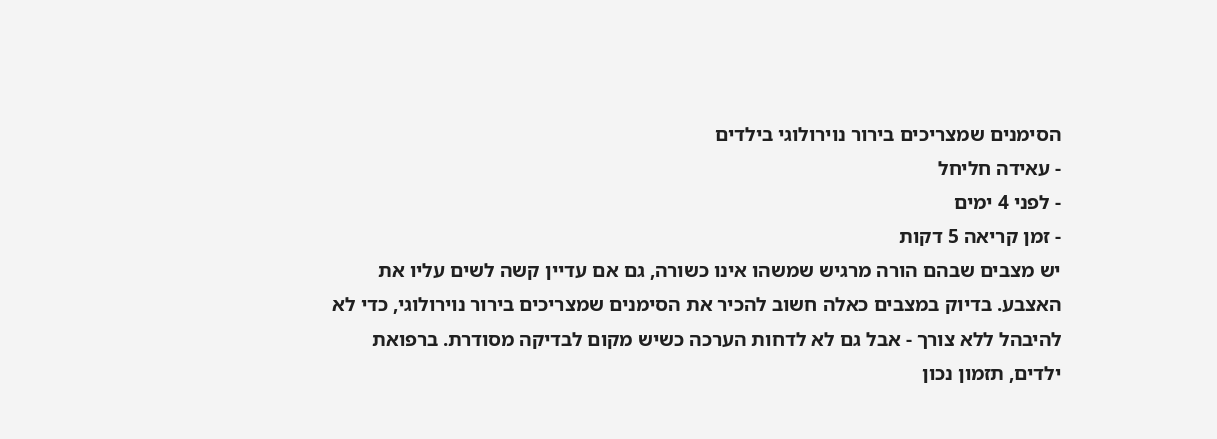הסימנים שמצריכים בירור נוירולוגי בילדים
- עאידה חליחל
- לפני 4 ימים
- זמן קריאה 5 דקות
יש מצבים שבהם הורה מרגיש שמשהו אינו כשורה, גם אם עדיין קשה לשים עליו את האצבע. בדיוק במצבים כאלה חשוב להכיר את הסימנים שמצריכים בירור נוירולוגי, כדי לא להיבהל ללא צורך - אבל גם לא לדחות הערכה כשיש מקום לבדיקה מסודרת. ברפואת ילדים, תזמון נכון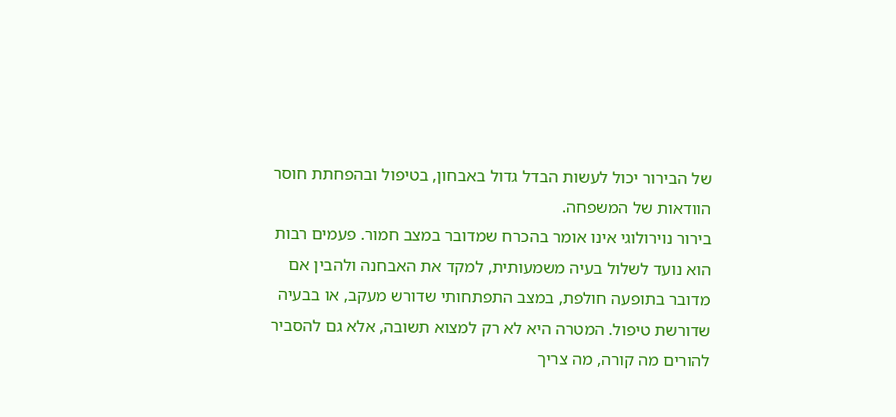של הבירור יכול לעשות הבדל גדול באבחון, בטיפול ובהפחתת חוסר הוודאות של המשפחה.
בירור נוירולוגי אינו אומר בהכרח שמדובר במצב חמור. פעמים רבות הוא נועד לשלול בעיה משמעותית, למקד את האבחנה ולהבין אם מדובר בתופעה חולפת, במצב התפתחותי שדורש מעקב, או בבעיה שדורשת טיפול. המטרה היא לא רק למצוא תשובה, אלא גם להסביר להורים מה קורה, מה צריך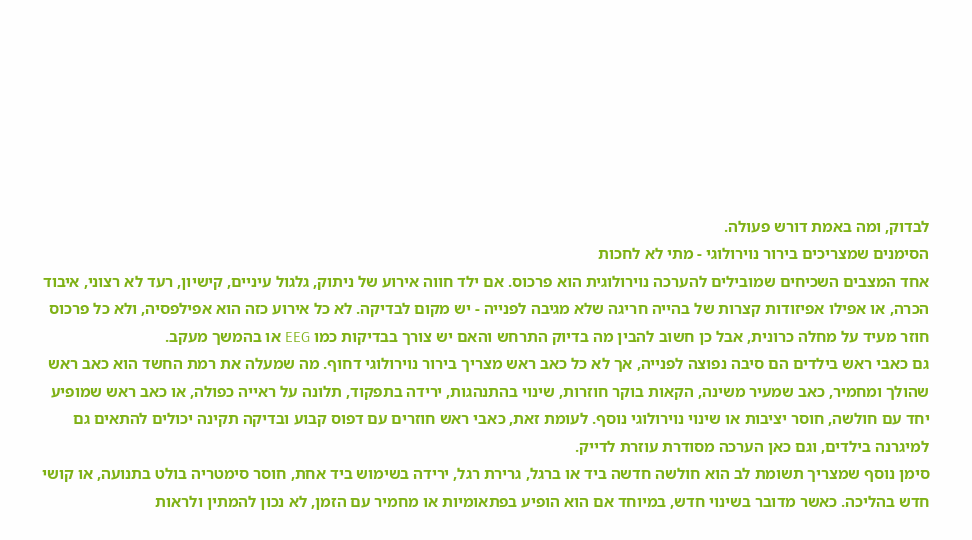לבדוק, ומה באמת דורש פעולה.
הסימנים שמצריכים בירור נוירולוגי - מתי לא לחכות
אחד המצבים השכיחים שמובילים להערכה נוירולוגית הוא פרכוס. אם ילד חווה אירוע של ניתוק, גלגול עיניים, קישיון, רעד לא רצוני, איבוד הכרה, או אפילו אפיזודות קצרות של בהייה חריגה שלא מגיבה לפנייה - יש מקום לבדיקה. לא כל אירוע כזה הוא אפילפסיה, ולא כל פרכוס חוזר מעיד על מחלה כרונית, אבל כן חשוב להבין מה בדיוק התרחש והאם יש צורך בבדיקות כמו EEG או בהמשך מעקב.
גם כאבי ראש בילדים הם סיבה נפוצה לפנייה, אך לא כל כאב ראש מצריך בירור נוירולוגי דחוף. מה שמעלה את רמת החשד הוא כאב ראש שהולך ומחמיר, כאב שמעיר משינה, הקאות בוקר חוזרות, שינוי בהתנהגות, ירידה בתפקוד, תלונה על ראייה כפולה, או כאב ראש שמופיע יחד עם חולשה, חוסר יציבות או שינוי נוירולוגי נוסף. לעומת זאת, כאבי ראש חוזרים עם דפוס קבוע ובדיקה תקינה יכולים להתאים גם למיגרנה בילדים, וגם כאן הערכה מסודרת עוזרת לדייק.
סימן נוסף שמצריך תשומת לב הוא חולשה חדשה ביד או ברגל, גרירת רגל, ירידה בשימוש ביד אחת, חוסר סימטריה בולט בתנועה, או קושי חדש בהליכה. כאשר מדובר בשינוי חדש, במיוחד אם הוא הופיע בפתאומיות או מחמיר עם הזמן, לא נכון להמתין ולראות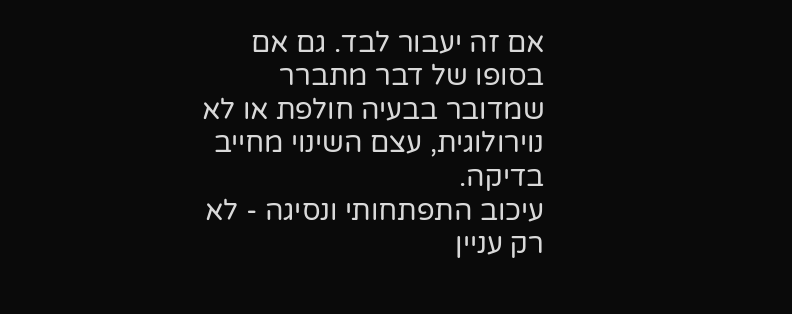אם זה יעבור לבד. גם אם בסופו של דבר מתברר שמדובר בבעיה חולפת או לא נוירולוגית, עצם השינוי מחייב בדיקה.
עיכוב התפתחותי ונסיגה - לא רק עניין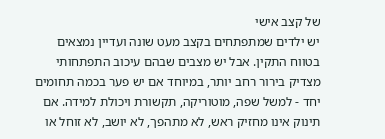של קצב אישי
יש ילדים שמתפתחים בקצב מעט שונה ועדיין נמצאים בטווח התקין. אבל יש מצבים שבהם עיכוב התפתחותי מצדיק בירור רחב יותר, במיוחד אם יש פער בכמה תחומים יחד - למשל שפה, מוטוריקה, תקשורת ויכולת למידה. אם תינוק אינו מחזיק ראש, לא מתהפך, לא יושב, לא זוחל או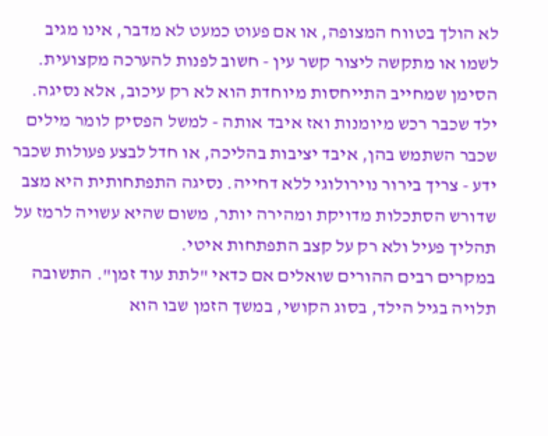לא הולך בטווח המצופה, או אם פעוט כמעט לא מדבר, אינו מגיב לשמו או מתקשה ליצור קשר עין - חשוב לפנות להערכה מקצועית.
הסימן שמחייב התייחסות מיוחדת הוא לא רק עיכוב, אלא נסיגה. ילד שכבר רכש מיומנות ואז איבד אותה - למשל הפסיק לומר מילים שכבר השתמש בהן, איבד יציבות בהליכה, או חדל לבצע פעולות שכבר ידע - צריך בירור נוירולוגי ללא דחייה. נסיגה התפתחותית היא מצב שדורש הסתכלות מדויקת ומהירה יותר, משום שהיא עשויה לרמז על תהליך פעיל ולא רק על קצב התפתחות איטי.
במקרים רבים ההורים שואלים אם כדאי "לתת עוד זמן". התשובה תלויה בגיל הילד, בסוג הקושי, במשך הזמן שבו הוא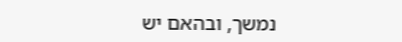נמשך, ובהאם יש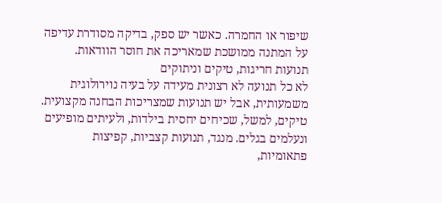שיפור או החמרה. כאשר יש ספק, בדיקה מסודרת עדיפה על המתנה ממושכת שמאריכה את חוסר הוודאות.
תנועות חריגות, טיקים וניתוקים
לא כל תנועה לא רצונית מעידה על בעיה נוירולוגית משמעותית, אבל יש תנועות שמצריכות הבחנה מקצועית. טיקים, למשל, שכיחים יחסית בילדות, ולעיתים מופיעים ונעלמים בגלים. מנגד, תנועות קצביות, קפיצות פתאומיות,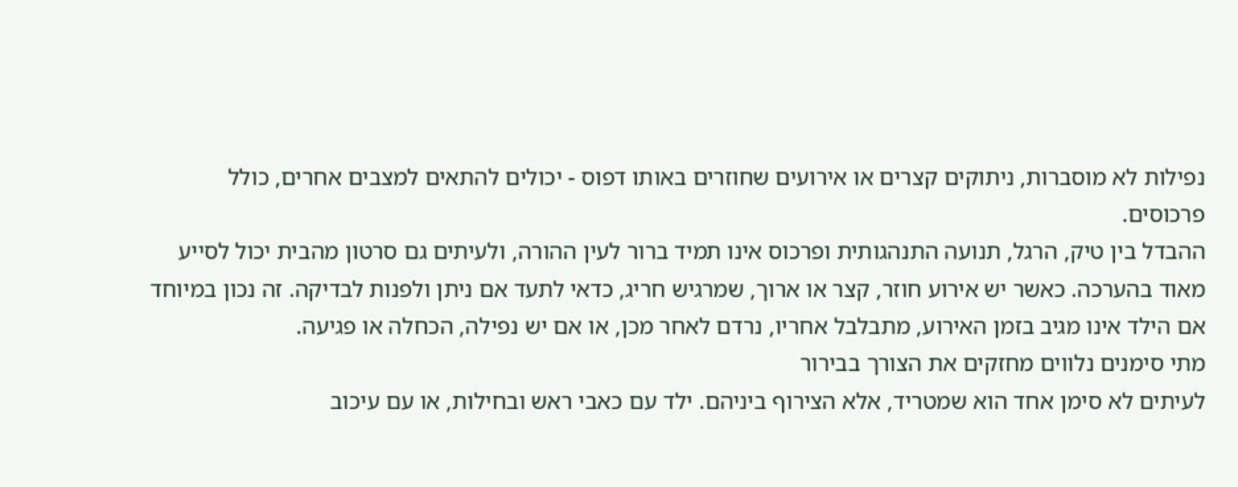נפילות לא מוסברות, ניתוקים קצרים או אירועים שחוזרים באותו דפוס - יכולים להתאים למצבים אחרים, כולל פרכוסים.
ההבדל בין טיק, הרגל, תנועה התנהגותית ופרכוס אינו תמיד ברור לעין ההורה, ולעיתים גם סרטון מהבית יכול לסייע מאוד בהערכה. כאשר יש אירוע חוזר, קצר או ארוך, שמרגיש חריג, כדאי לתעד אם ניתן ולפנות לבדיקה. זה נכון במיוחד אם הילד אינו מגיב בזמן האירוע, מתבלבל אחריו, נרדם לאחר מכן, או אם יש נפילה, הכחלה או פגיעה.
מתי סימנים נלווים מחזקים את הצורך בבירור
לעיתים לא סימן אחד הוא שמטריד, אלא הצירוף ביניהם. ילד עם כאבי ראש ובחילות, או עם עיכוב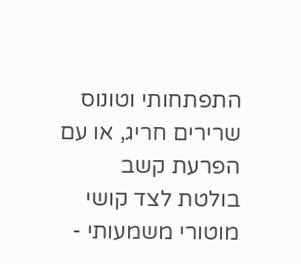התפתחותי וטונוס שרירים חריג, או עם הפרעת קשב בולטת לצד קושי מוטורי משמעותי -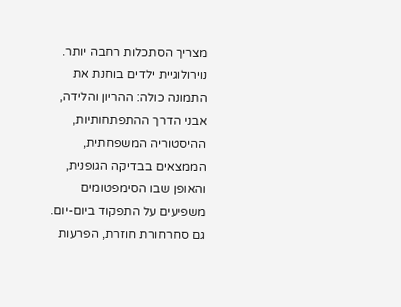מצריך הסתכלות רחבה יותר. נוירולוגיית ילדים בוחנת את התמונה כולה: ההריון והלידה, אבני הדרך ההתפתחותיות, ההיסטוריה המשפחתית, הממצאים בבדיקה הגופנית, והאופן שבו הסימפטומים משפיעים על התפקוד ביום-יום.
גם סחרחורת חוזרת, הפרעות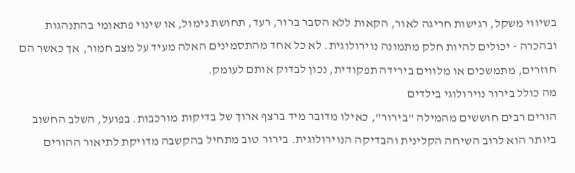בשיווי משקל, רגישות חריגה לאור, הקאות ללא הסבר ברור, רעד, תחושת נימול, או שינוי פתאומי בהתנהגות ובהכרה - יכולים להיות חלק מתמונה נוירולוגית. לא כל אחד מהתסמינים האלה מעיד על מצב חמור, אך כאשר הם חוזרים, מתמשכים או מלווים בירידה תפקודית, נכון לבדוק אותם לעומק.
מה כולל בירור נוירולוגי בילדים
הורים רבים חוששים מהמילה "בירור", כאילו מדובר מיד ברצף ארוך של בדיקות מורכבות. בפועל, השלב החשוב ביותר הוא לרוב השיחה הקלינית והבדיקה הנוירולוגית. בירור טוב מתחיל בהקשבה מדויקת לתיאור ההורים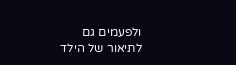ולפעמים גם לתיאור של הילד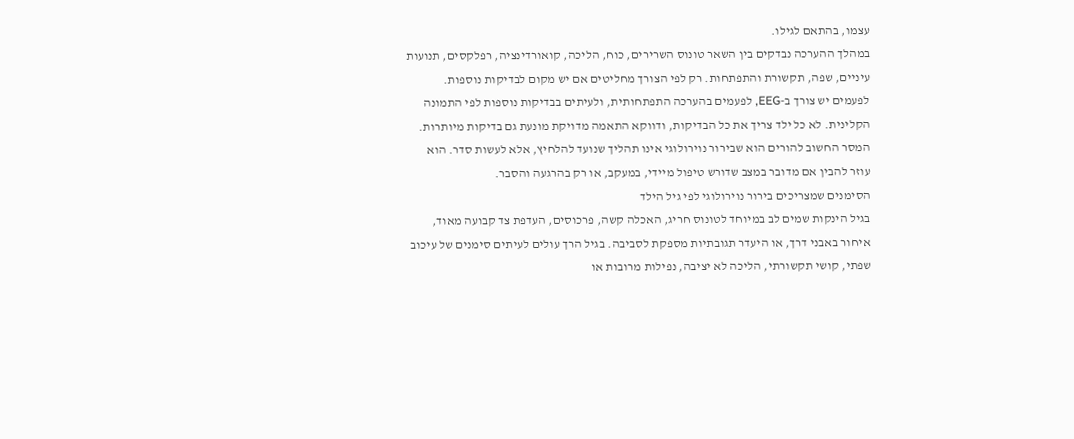עצמו, בהתאם לגילו.
במהלך ההערכה נבדקים בין השאר טונוס השרירים, כוח, הליכה, קואורדינציה, רפלקסים, תנועות עיניים, שפה, תקשורת והתפתחות. רק לפי הצורך מחליטים אם יש מקום לבדיקות נוספות. לפעמים יש צורך ב-EEG, לפעמים בהערכה התפתחותית, ולעיתים בבדיקות נוספות לפי התמונה הקלינית. לא כל ילד צריך את כל הבדיקות, ודווקא התאמה מדויקת מונעת גם בדיקות מיותרות.
המסר החשוב להורים הוא שבירור נוירולוגי אינו תהליך שנועד להלחיץ, אלא לעשות סדר. הוא עוזר להבין אם מדובר במצב שדורש טיפול מיידי, במעקב, או רק בהרגעה והסבר.
הסימנים שמצריכים בירור נוירולוגי לפי גיל הילד
בגיל הינקות שמים לב במיוחד לטונוס חריג, האכלה קשה, פרכוסים, העדפת צד קבועה מאוד, איחור באבני דרך, או היעדר תגובתיות מספקת לסביבה. בגיל הרך עולים לעיתים סימנים של עיכוב שפתי, קושי תקשורתי, הליכה לא יציבה, נפילות מרובות או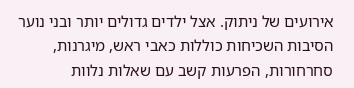אירועים של ניתוק. אצל ילדים גדולים יותר ובני נוער הסיבות השכיחות כוללות כאבי ראש, מיגרנות, סחרחורות, הפרעות קשב עם שאלות נלוות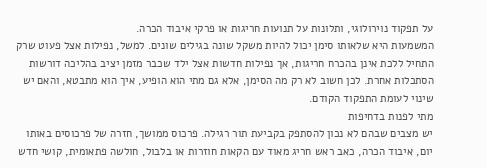על תפקוד נוירולוגי, ותלונות על תנועות חריגות או פרקי איבוד הכרה.
המשמעות היא שלאותו סימן יכול להיות משקל שונה בגילים שונים. למשל, נפילות אצל פעוט שרק התחיל ללכת אינן בהכרח חריגות, אך נפילות חדשות אצל ילד שכבר מזמן יציב בהליכה דורשות הסתכלות אחרת. לכן חשוב לא רק מה הסימן, אלא גם מתי הוא הופיע, איך הוא מתבטא, והאם יש שינוי לעומת התפקוד הקודם.
מתי לפנות בדחיפות
יש מצבים שבהם לא נכון להסתפק בקביעת תור רגילה. פרכוס ממושך, חזרה של פרכוסים באותו יום, איבוד הכרה, כאב ראש חריג מאוד עם הקאות חוזרות או בלבול, חולשה פתאומית, קושי חדש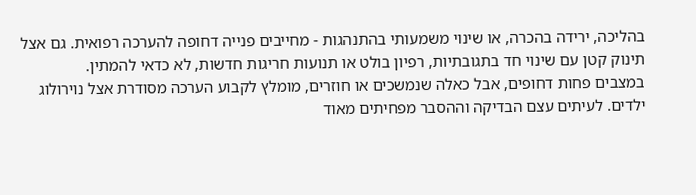בהליכה, ירידה בהכרה, או שינוי משמעותי בהתנהגות - מחייבים פנייה דחופה להערכה רפואית. גם אצל תינוק קטן עם שינוי חד בתגובתיות, רפיון בולט או תנועות חריגות חדשות, לא כדאי להמתין.
במצבים פחות דחופים, אבל כאלה שנמשכים או חוזרים, מומלץ לקבוע הערכה מסודרת אצל נוירולוג ילדים. לעיתים עצם הבדיקה וההסבר מפחיתים מאוד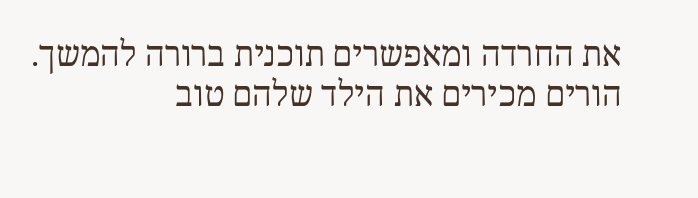את החרדה ומאפשרים תוכנית ברורה להמשך.
הורים מכירים את הילד שלהם טוב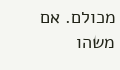מכולם. אם משהו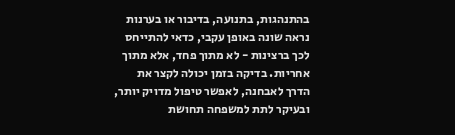בהתנהגות, בתנועה, בדיבור או בערנות נראה שונה באופן עקבי, כדאי להתייחס לכך ברצינות - לא מתוך פחד, אלא מתוך אחריות. בדיקה בזמן יכולה לקצר את הדרך לאבחנה, לאפשר טיפול מדויק יותר, ובעיקר לתת למשפחה תחושת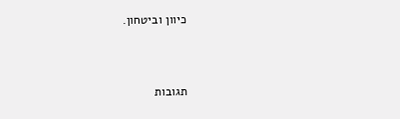כיוון וביטחון.



תגובות